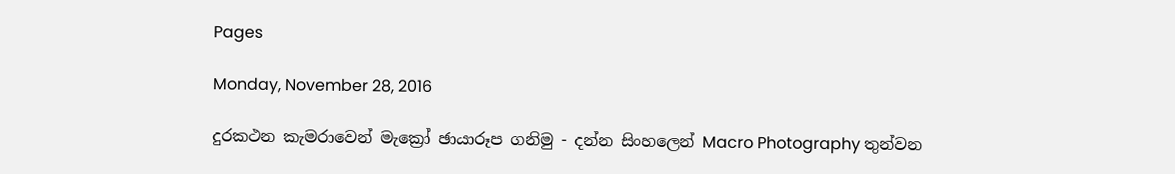Pages

Monday, November 28, 2016

දුරකථන කැමරාවෙන් මැක්‍රෝ ඡායාරූප ගනිමු - දන්න සිංහලෙන් Macro Photography තුන්වන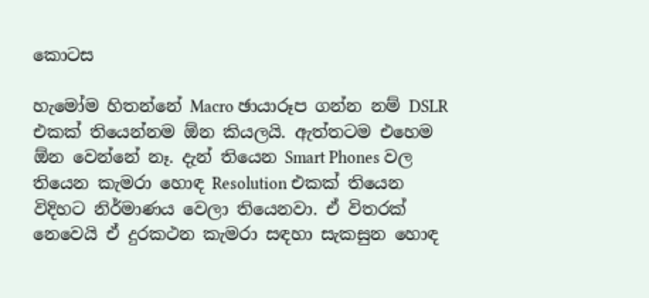කොටස

හැමෝම හිතන්නේ Macro ඡායාරූප ගන්න නම් DSLR එකක් තියෙන්නම ඕන කියලයි. ඇත්තටම එහෙම ඕන වෙන්නේ නෑ. දැන් තියෙන Smart Phones වල තියෙන කැමරා හොඳ Resolution එකක් තියෙන විදිහට නිර්මාණය වෙලා තියෙනවා. ඒ විතරක් නෙවෙයි ඒ දුරකථන කැමරා සඳහා සැකසුන හොඳ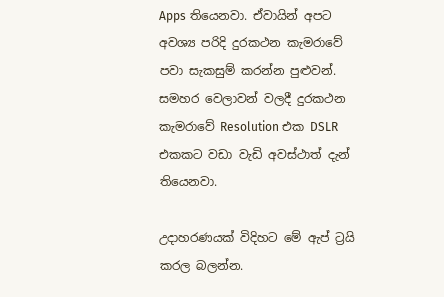Apps තියෙනවා. ඒවායින් අපට අවශ්‍ය පරිදි දුරකථන කැමරාවේ පවා සැකසුම් කරන්න පුළුවන්. සමහර වෙලාවන් වලදී දුරකථන කැමරාවේ Resolution එක DSLR එකකට වඩා වැඩි අවස්ථාත් දැන් තියෙනවා.

උදාහරණයක් විදිහට මේ ඇප් ට්‍රයි කරල බලන්න.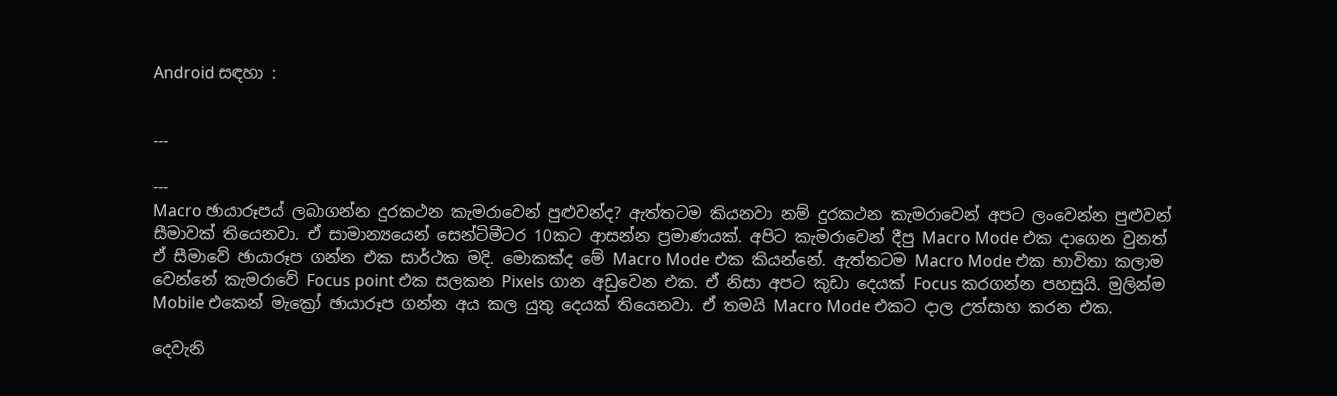Android සඳහා :


---

---
Macro ඡායාරූපය් ලබාගන්න දුරකථන කැමරාවෙන් පුළුවන්ද? ඇත්තටම කියනවා නම් දුරකථන කැමරාවෙන් අපට ලංවෙන්න පුළුවන් සීමාවක් තියෙනවා. ඒ සාමාන්‍යයෙන් සෙන්ටිමීටර 10කට ආසන්න ප්‍රමාණයක්. අපිට කැමරාවෙන් දීපු Macro Mode එක දාගෙන වුනත් ඒ සීමාවේ ඡායාරූප ගන්න එක සාර්ථක මදි. මොකක්ද මේ Macro Mode එක කියන්නේ. ඇත්තටම Macro Mode එක භාවිතා කලාම වෙන්නේ කැමරාවේ Focus point එක සලකන Pixels ගාන අඩුවෙන එක. ඒ නිසා අපට කුඩා දෙයක් Focus කරගන්න පහසුයි. මුලින්ම Mobile එකෙන් මැක්‍රෝ ඡායාරූප ගන්න අය කල යුතු දෙයක් තියෙනවා. ඒ තමයි Macro Mode එකට දාල උත්සාහ කරන එක.

දෙවැනි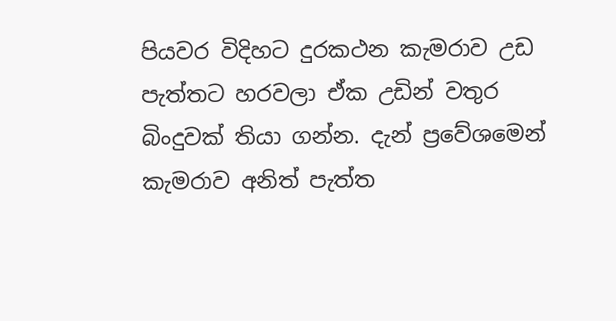පියවර විදිහට දුරකථන කැමරාව උඩ පැත්තට හරවලා ඒක උඩින් වතුර බිංදුවක් තියා ගන්න. දැන් ප්‍රවේශමෙන් කැමරාව අනිත් පැත්ත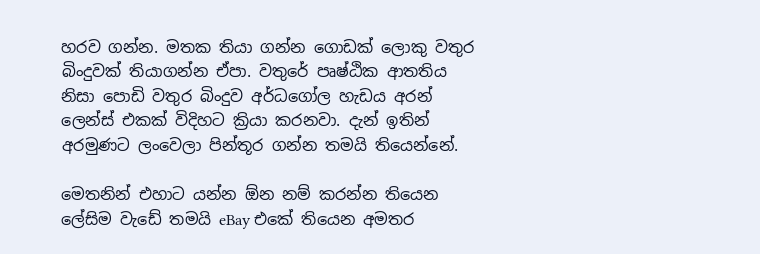හරව ගන්න. මතක තියා ගන්න ගොඩක් ලොකු වතුර බිංදුවක් තියාගන්න ඒපා. වතුරේ පෘෂ්ඨික ආතතිය නිසා පොඩි වතුර බිංදුව අර්ධගෝල හැඩය අරන් ලෙන්ස් එකක් විදිහට ක්‍රියා කරනවා. දැන් ඉතින් අරමුණට ලංවෙලා පින්තූර ගන්න තමයි තියෙන්නේ.

මෙතනින් එහාට යන්න ඕන නම් කරන්න තියෙන ලේසිම වැඩේ තමයි eBay එකේ තියෙන ‍අමතර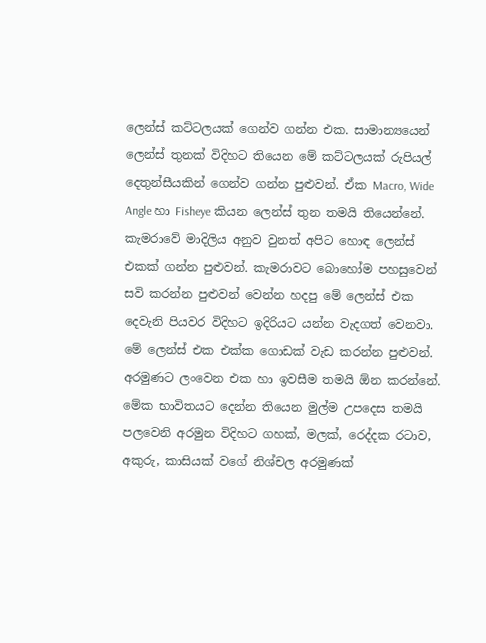ලෙන්ස් කට්ටලයක් ගෙන්ව ගන්න එක. සාමාන්‍යයෙන් ලෙන්ස් තුනක් විදිහට තියෙන මේ කට්ටලයක් රුපියල් දෙතුන්සීයකින් ගෙන්ව ගන්න පුළුවන්. ඒක Macro, Wide Angle හා Fisheye කියන ලෙන්ස් තුන තමයි තියෙන්නේ. කැමරාවේ මාදිලිය අනුව වුනත් අපිට හොඳ ලෙන්ස් එකක් ගන්න පුළුවන්. කැමරාවට බොහෝම පහසුවෙන් සවි කරන්න පුළුවන් වෙන්න හදපු මේ ලෙන්ස් එක දෙවැනි පියවර විදිහට ඉදිරියට යන්න වැදගත් වෙනවා. මේ ලෙන්ස් එක එක්ක ගොඩක් වැඩ කරන්න පුළුවන්. අරමුණට ලංවෙන එක හා ඉවසීම තමයි ඕන කරන්නේ. මේක භාවිතයට දෙන්න තියෙන මුල්ම උපදෙස තමයි පලවෙනි අරමුන විදිහට ගහක්, මලක්, රෙද්දක රටාව, අකුරු, කාසියක් වගේ නිශ්චල අරමුණක්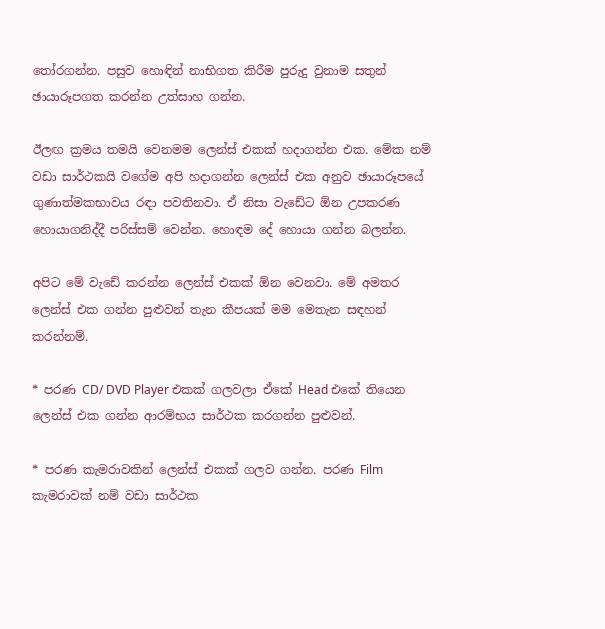තෝරගන්න. පසුව හොඳින් නාභිගත කිරීම පුරුදු වුනාම සතුන් ඡායාරූපගත කරන්න උත්සාහ ගන්න.

ඊලඟ ක්‍රමය තමයි වෙනමම ලෙන්ස් එකක් හදාගන්න එක. මේක නම් වඩා සාර්ථකයි වගේම අපි හදාගන්න ලෙන්ස් එක අනුව ඡායාරූපයේ ගුණාත්මකභාවය රඳා පවතිනවා. ඒ නිසා වැඩේට ඕන උපකරණ හොයාගනිද්දී පරිස්සම් වෙන්න. හොඳම දේ හොයා ගන්න බලන්න.

අපිට මේ වැඩේ කරන්න ලෙන්ස් එකක් ඕන වෙනවා. මේ අමතර ලෙන්ස් එක ගන්න පුළුවන් තැන කීපයක් මම මෙතැන සඳහන් කරන්නම්.

* පරණ CD/ DVD Player එකක් ගලවලා ඒකේ Head එකේ තියෙන ලෙන්ස් එක ගන්න ආරම්භය සාර්ථක කරගන්න පුළුවන්.

* පරණ කැමරාවකින් ලෙන්ස් එකක් ගලව ගන්න. පරණ Film කැමරාවක් නම් වඩා සාර්ථක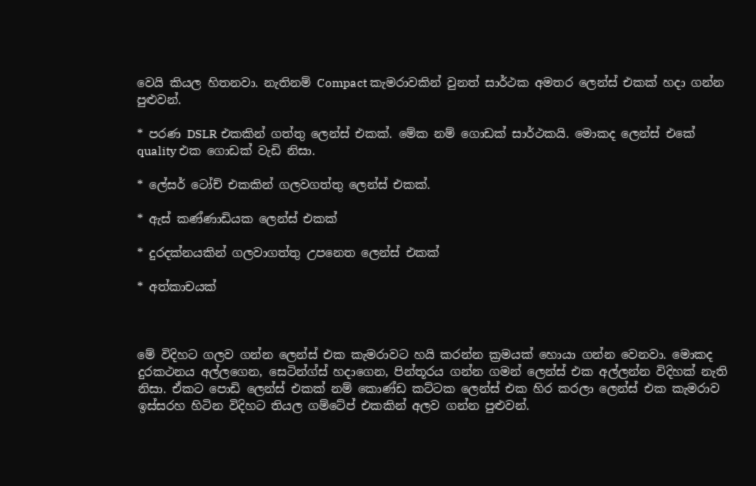වෙයි කියල හිතනවා. නැතිනම් Compact කැමරාවකින් වුනත් සාර්ථක අමතර ලෙන්ස් එකක් හදා ගන්න පුළුවන්.

* පරණ DSLR එකකින් ගත්තු ලෙන්ස් එකක්. මේක නම් ගොඩක් සාර්ථකයි. මොකද ලෙන්ස් එකේ quality එක ගොඩක් වැඩි නිසා.

* ලේසර් ටෝච් එකකින් ගලවගත්තු ලෙන්ස් එකක්.

* ඇස් කණ්ණාඩියක ලෙන්ස් එකක්

* දුරදක්නයකින් ගලවාගත්තු උපනෙත ලෙන්ස් එකක්

* අත්කාචයක්



මේ විදිහට ගලව ගන්න ලෙන්ස් එක කැමරාවට හයි කරන්න ක්‍රමයක් හොයා ගන්න වෙනවා. මොකද දුරකථනය අල්ලගෙන, සෙටින්ග්ස් හදාගෙන, පින්තූරය ගන්න ගමන් ලෙන්ස් එක අල්ලන්න විදිහක් නැති නිසා. ඒකට පොඩි ලෙන්ස් එකක් නම් කොණ්ඩ කට්ටක ලෙන්ස් එක හිර කරලා ලෙන්ස් එක කැමරාව ඉස්සරහ හිටින විදිහට තියල ගම්ටේප් එකකින් අලව ගන්න පුළුවන්.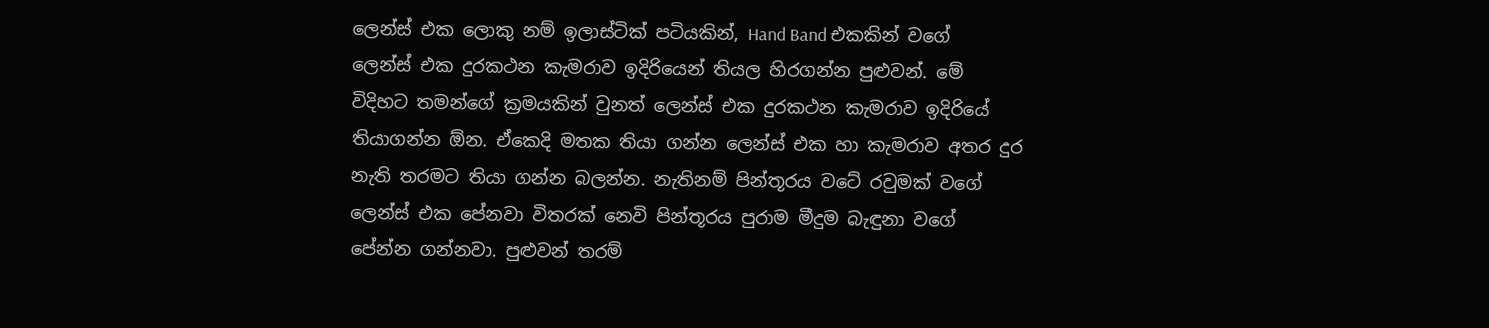ලෙන්ස් එක ලොකු නම් ඉලාස්ටික් පටියකින්, Hand Band එකකින් වගේ ලෙන්ස් එක දුරකථන කැමරාව ඉදිරියෙන් තියල හිරගන්න පුළුවන්. මේ විදිහට තමන්ගේ ක්‍රමයකින් වුනත් ලෙන්ස් එක දුරකථන කැමරාව ඉදිරියේ තියාගන්න ඕන. ඒකෙදි මතක තියා ගන්න ලෙන්ස් එක හා කැමරාව අතර දුර නැති තරමට තියා ගන්න බලන්න. නැතිනම් පින්තූරය වටේ රවුමක් වගේ ලෙන්ස් එක පේනවා විතරක් නෙවි පින්තූරය පුරාම මීදුම බැඳුනා වගේ පේන්න ගන්නවා. පුළුවන් තරම්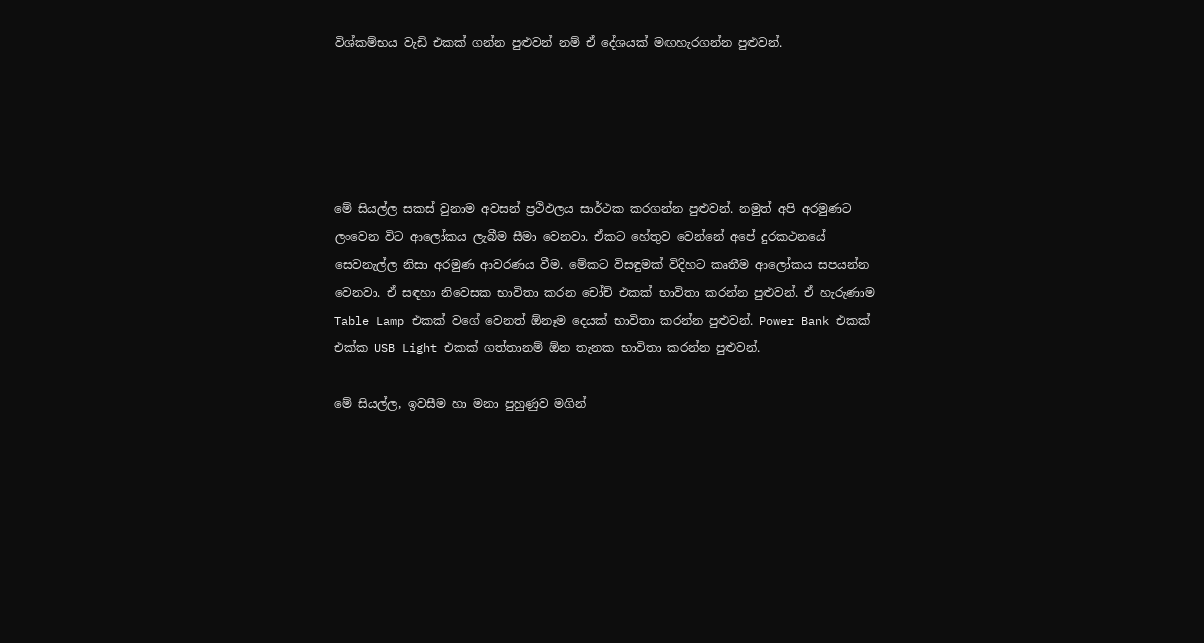විශ්කම්භය වැඩි එකක් ගන්න පුළුවන් නම් ඒ ‍දේශයක් මඟහැරගන්න පුළුවන්.





මේ සියල්ල සකස් වුනාම අවසන් ප්‍රථිඵලය සාර්ථක කරගන්න පුළුවන්. නමුත් අපි අරමුණට ලංවෙන විට ආලෝකය ලැබීම සීමා වෙනවා. ඒකට හේතුව වෙන්නේ අපේ දුරකථනයේ සෙවනැල්ල නිසා අරමුණ ආවරණය වීම. මේකට විසඳුමක් විදිහට කෘතීම ආලෝකය සපයන්න වෙනවා. ඒ සඳහා නිවෙසක භාවිතා කරන චෝච් එකක් භාවිතා කරන්න පුළුවන්. ඒ හැරුණාම Table Lamp එකක් වගේ වෙනත් ඕනෑම දෙයක් භාවිතා කරන්න පුළුවන්. Power Bank එකක් එක්ක USB Light එකක් ගත්තානම් ඕන තැනක භාවිතා කරන්න පුළුවන්.

මේ සියල්ල, ඉවසීම හා මනා පුහුණුව මගින්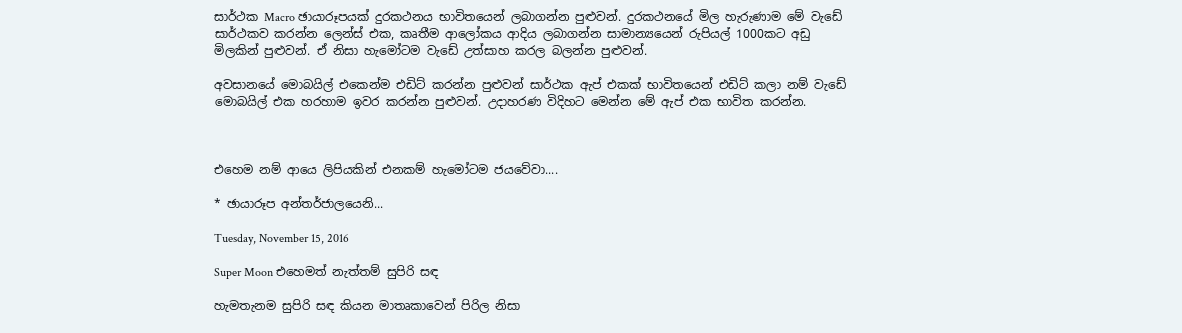සාර්ථක Macro ඡායාරූපයක් දුරකථනය භාවිතයෙන් ලබාගන්න පුළුවන්. දුරකථනයේ මිල හැරුණාම මේ වැඩේ සාර්ථකව කරන්න ලෙන්ස් එක, කෘතීම ආලෝකය ආදිය ලබාගන්න සාමාන්‍යයෙන් රුපියල් 1000කට අඩු මිලකින් පුළුවන්. ඒ නිසා හැමෝටම වැඩේ උත්සාහ කරල බලන්න පුළුවන්.

අවසානයේ මොබයිල් එකෙන්ම එඩිට් කරන්න පුළුවන් සාර්ථක ඇප් එකක් භාවිතයෙන් එඩිට් කලා නම් වැඩේ මොබයිල් එක හරහාම ඉවර කරන්න පුළුවන්. උදාහරණ විදිහට මෙන්න මේ ඇප් එක භාවිත කරන්න.



එහෙම නම් ආයෙ ලිපියකින් එනකම් හැමෝටම ජයවේවා....

* ඡායාරූප අන්තර්ජාලයෙනි...

Tuesday, November 15, 2016

Super Moon එහෙමත් නැත්තම් සුපිරි සඳ

හැමතැනම සුපිරි සඳ කියන මාතෘකාවෙන් පිරිල නිසා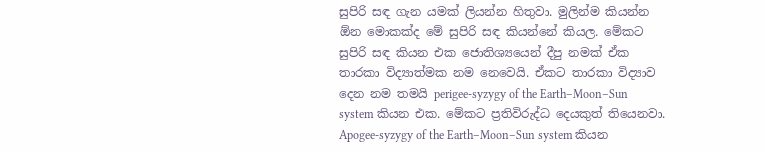සුපිරි සඳ ගැන යමක් ලියන්න හිතුවා. මුලින්ම කියන්න ඕන මොකක්ද මේ සුපිරි සඳ කියන්නේ කියල. මේකට සුපිරි සඳ කියන ‍එක ජොතිශ්‍යයෙන් දීපු නමක් ඒක තාරකා විද්‍යාත්මක නම නෙවෙයි. ඒකට තාරකා විද්‍යාව දෙන නම තමයි perigee-syzygy of the Earth–Moon–Sun system කියන එක. මේකට ප්‍රතිවිරුද්ධ දෙයකුත් තියෙනවා. Apogee-syzygy of the Earth–Moon–Sun system කියන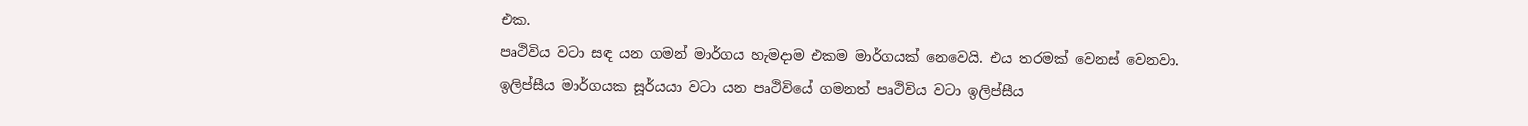එක.
පෘථිවිය වටා සඳ යන ගමන් මාර්ගය හැමදාම එකම මාර්ගයක් නෙවෙයි. එය තරමක් වෙනස් වෙනවා. ඉලිප්සීය මාර්ගයක සූර්යයා වටා යන පෘථිවියේ ගමනත් පෘථිවිය වටා ඉලිප්සීය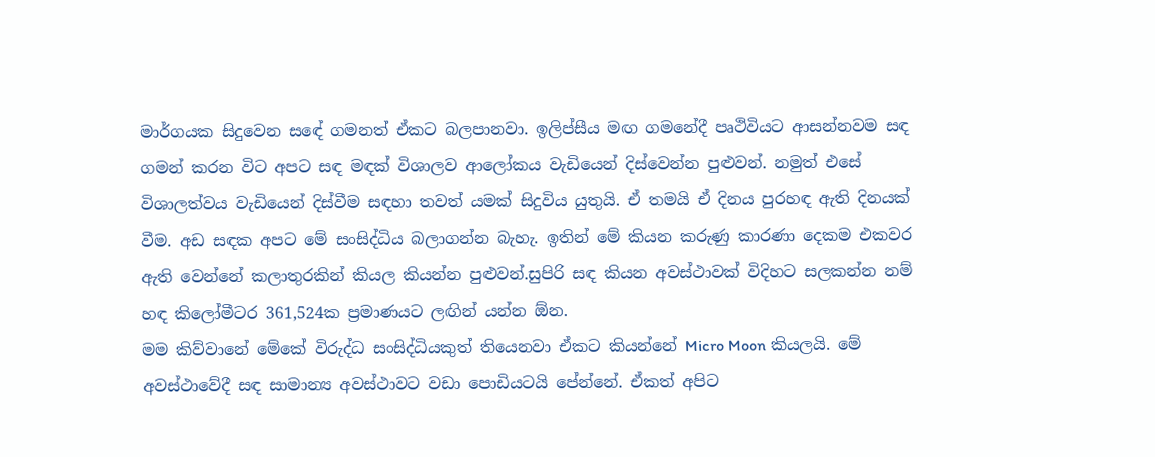මාර්ගයක සිදුවෙන සඳේ ගමනත් ඒකට බලපානවා. ඉලිප්සීය ම‍ඟ ගමනේදී පෘථිවියට ආසන්නවම සඳ ගමන් කරන විට අපට සඳ මඳක් විශාලව ආලෝකය වැඩියෙන් දිස්වෙන්න පුළුවන්. නමුත් එසේ විශාලත්වය වැඩියෙන් දිස්වීම සඳහා තවත් යමක් සිදුවිය යුතුයි. ඒ තමයි ඒ දිනය පුරහඳ ඇති දිනයක් වීම. අඩ සඳක අපට මේ සංසිද්ධිය බලාගන්න බැහැ. ඉතින් මේ කියන කරුණු කාරණා දෙකම එකවර ඇති වෙන්නේ කලාතුරකින් කියල කියන්න පුළුවන්.සුපිරි සඳ කියන අවස්ථාවක් විදිහට සලකන්න නම් හඳ කිලෝමීටර 361,524ක ප්‍රමාණයට ලඟින් යන්න ඕන.
මම කිව්වානේ මේකේ විරුද්ධ සංසිද්ධියකුත් තියෙනවා ඒකට කියන්නේ Micro Moon කියලයි. මේ අවස්ථාවේදී සඳ සාමාන්‍ය අවස්ථාවට වඩා පොඩියටයි පේන්නේ. ඒකත් අපිට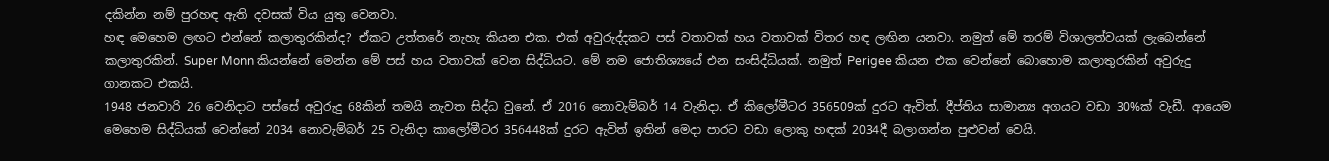දකින්න නම් පුරහඳ ඇති දවසක් විය යුතු වෙනවා.
හඳ මෙහෙම ලඟට එන්නේ කලාතුරකින්ද? ඒකට උත්තරේ නැහැ කියන එක. එක් අවුරුද්දකට පස් වතාවක් හය වතාවක් විතර හඳ ලඟින යනවා. නමුත් මේ තරම් විශාලත්වයක් ලැබෙන්නේ කලාතුරකින්. Super Monn කියන්නේ මෙන්න මේ පස් හය වතාවක් වෙන සිද්ධියට. මේ නම ජොතිශ්‍යයේ එන සංසිද්ධියක්. නමුත් Perigee කියන එක වෙන්නේ බොහොම කලාතුරකින් අවුරුදු ගානකට එකයි.
1948 ජනවාරි 26 වෙනිදාට පස්සේ අවුරුදු 68කින් තමයි නැවත සිද්ධ වුනේ. ඒ 2016 නොවැම්බර් 14 වැනිදා. ඒ කිලෝමීටර 356509ක් දුරට ඇවිත්. දීප්තිය සාමාන්‍ය අගයට වඩා 30%ක් වැඩී. ආයෙම මෙහෙම සිද්ධියක් වෙන්නේ 2034 නොවැම්බර් 25 වැනිදා කාලෝමීටර 356448ක් දුරට ඇවිත් ඉතින් මෙදා පාරට වඩා ලොකු හඳක් 2034දී බලාගන්න පුළුවන් වෙයි.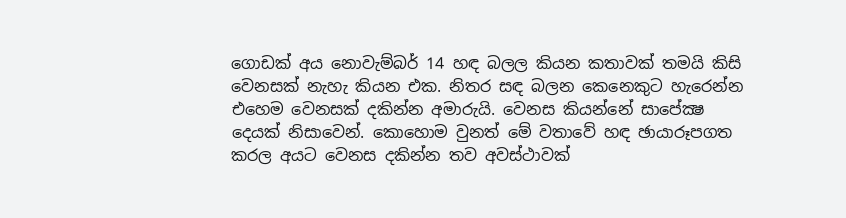ගොඩක් අය නොවැම්බර් 14 හඳ බලල කියන කතාවක් තමයි කිසි වෙනසක් නැහැ කියන එක. නිතර සඳ බලන කෙනෙකුට හැරෙන්න එහෙම වෙනසක් දකින්න අමාරුයි. වෙනස කියන්නේ සාපේක්‍ෂ දෙයක් නිසාවෙන්. කොහොම වුනත් මේ වතාවේ හඳ ඡායාරූපගත කරල අයට වෙනස දකින්න තව අවස්ථාවක්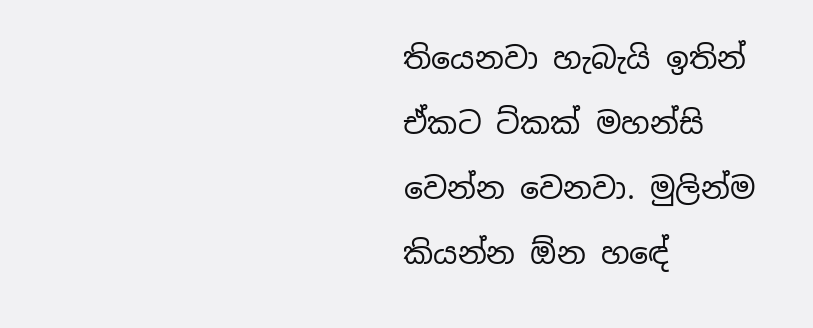තියෙනවා හැබැයි ඉතින් ඒකට ට්කක් මහන්සි වෙන්න වෙනවා. මුලින්ම කියන්න ඕන හ‍ඳේ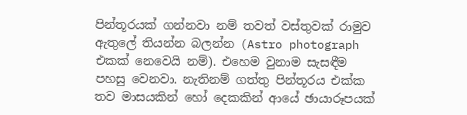පින්තූරයක් ගන්නවා නම් තවත් වස්තුවක් රාමුව ඇතුලේ තියන්න බලන්න (Astro photograph එකක් නෙවෙයි නම්). එහෙම වුනාම සැසඳීම පහසු වෙනවා. නැතිනම් ගත්තු පින්තූරය එක්ක තව මාසයකින් හෝ දෙකකින් ආයේ ඡායාරූපයක්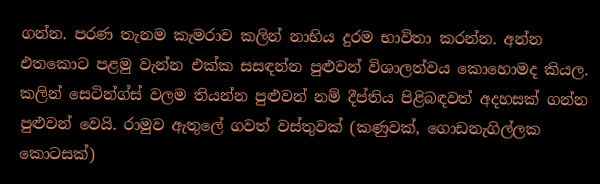ගන්න. පරණ තැනම කැමරාව කලින් නාභිය දුරම භාවිතා කරන්න. අන්න එතකොට පළමු වැන්න එක්ක සසඳන්න පුළුවන් විශාලත්වය කොහොමද කියල. කලින් සෙටින්ග්ස් වලම ති‍යන්න පුළුවන් නම් දීප්තිය පිළිබඳවත් අදහසක් ගන්න පුළුවන් වෙයි. රාමුව ඇතුලේ ගවත් වස්තුවක් (කණුවක්, ගොඩනැගිල්ලක කොටසක්)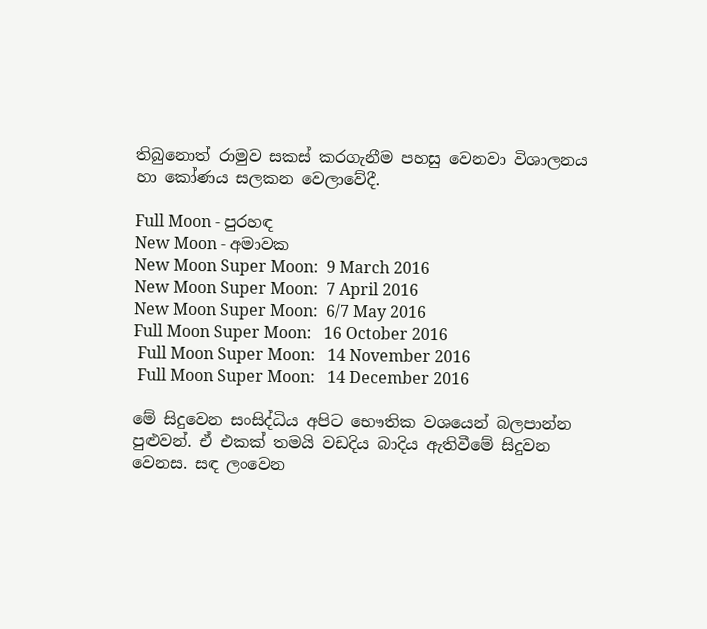තිබුනොත් රාමුව සකස් කරගැනීම පහසු වෙනවා විශාලනය හා කෝණය සලකන ‍වෙලාවේදී.

Full Moon - පුරහඳ
New Moon - අමාවක
New Moon Super Moon:  9 March 2016
New Moon Super Moon:  7 April 2016
New Moon Super Moon:  6/7 May 2016
Full Moon Super Moon:   16 October 2016
 Full Moon Super Moon:   14 November 2016
 Full Moon Super Moon:   14 December 2016

මේ සිදුවෙන සංසිද්ධිය අපිට භෞතික වශයෙන් බලපාන්න පුළුවන්. ඒ එකක් තමයි වඩදිය බාදිය ඇතිවීමේ සිදුවන වෙනස. සඳ ලංවෙන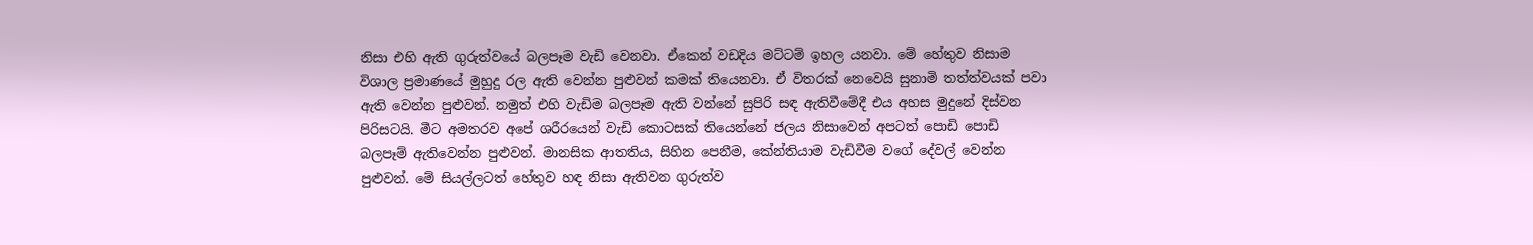නිසා එහි ඇති ගුරුත්වයේ බලපෑම වැඩි වෙනවා. ඒකෙන් වඩදිය මට්ටම් ඉහල යනවා. මේ හේතුව නිසාම විශාල ප්‍රමාණයේ මුහුදු රල ඇති වෙන්න පුළුවන් කමක් තියෙනවා. ඒ විතරක් නෙවෙයි සුනාමි තත්ත්වයක් පවා ඇති වෙන්න පුළුවන්. නමුත් එහි වැඩිම බලපෑම ඇති වන්නේ ‍සුපිරි සඳ ඇතිවීමේදී එය අහස මුදුනේ දිස්වන පිරිසටයි. මීට අමතරව අපේ ශරීරයෙන් වැඩි කොටසක් තියෙන්නේ ජලය නිසාවෙන් අපටත් පොඩි පොඩි බලපෑම් ඇතිවෙන්න පුළුවන්. මානසික ආතතිය, සිහින පෙනීම, කේන්තියාම වැඩිවීම වගේ දේවල් වෙන්න පුළුවන්. මේ සියල්ලටත් හේතුව හඳ නිසා ඇතිවන ගුරුත්ව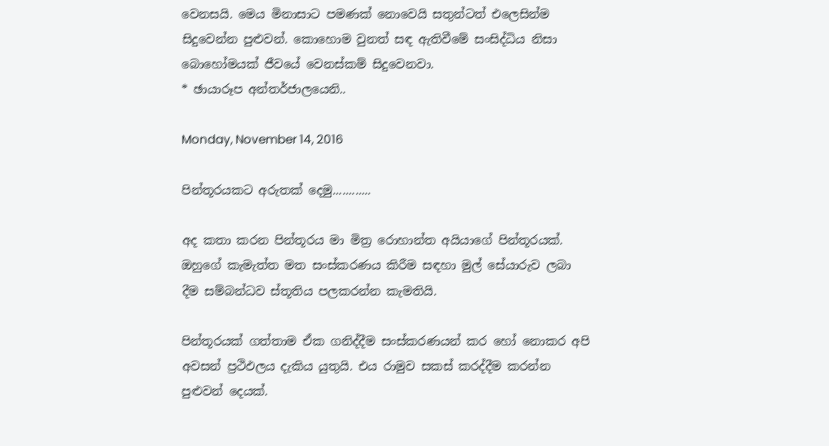වෙනසයි. මෙය මිනාසාට පමණක් නොවෙයි සතුන්ටත් එලෙසින්ම සිදුවෙන්න පුළුවන්. කොහොම වුනත් සඳ ඇතිවීමේ සංසිද්ධිය නිසා බොහෝමයක් ජීවයේ වෙනස්කම් සිදුවෙනවා.
* ඡායාරූප අන්තර්ජාලයෙනි..

Monday, November 14, 2016

පින්තූරයකට අරුතක් දෙමු............

අද කතා කරන පින්තූරය මා මිත්‍ර රොහාන්ත අයියාගේ පින්තූරයක්. ඔහුගේ කැමැත්ත මත සංස්කරණය කිරීම සඳහා මුල් සේයාරුව ලබා දීම සම්බන්ධව ස්තූතිය පලකරන්න කැමතියි.

පින්තූරයක් ගත්තාම ඒක ගනිද්දීම සංස්කරණයන් කර හෝ නොකර අපි අවසන් ප්‍රථිඵලය දැකිය යුතුයි. එය රාමුව සකස් කරද්දීම කරන්න පුළුවන් දෙයක්.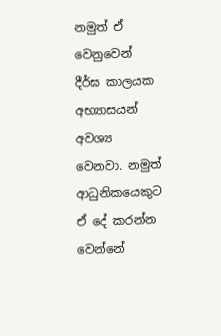නමුත් ඒ වෙනුවෙන් දීර්ඝ කාලයක අභ්‍යාසයන් අවශ්‍ය වෙනවා. නමුත් ආධුනිකයෙකුට ඒ දේ කරන්න වෙන්නේ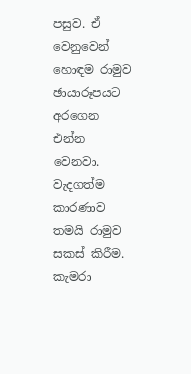පසුව. ඒ වෙනුවෙන් හොඳම රාමුව ඡායාරූපයට අරගෙන එන්න වෙනවා. වැදගත්ම කාරණාව තමයි රාමුව සකස් කිරීම. කැමරා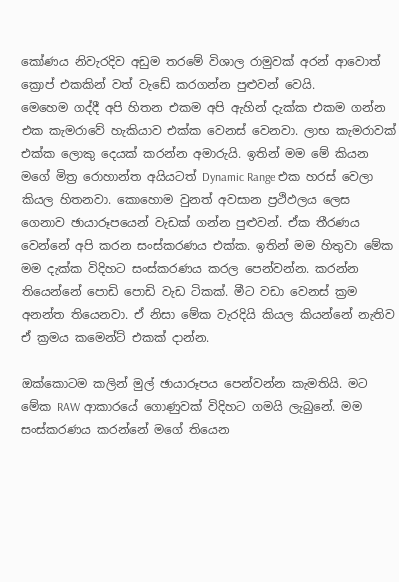කෝණය නිවැරදිව අඩුම තරමේ විශාල රාමුවක් අරන් ආවොත් ක්‍රොප් එකකින් වත් වැඩේ කරගන්න පුළුවන් වෙයි.
මෙහෙම ගද්දී අපි හිතන එකම අපි ඇහින් දැක්ක එකම ගන්න එක කැමරාවේ හැකියාව එක්ක වෙනස් වෙනවා. ලාභ කැමරාවක් එක්ක ලොකු දෙයක් කරන්න අමාරුයි. ඉතින් මම මේ කියන මගේ මිත්‍ර රොහාන්ත අයියටත් Dynamic Range එක හරස් වෙලා කියල හිතනවා. කොහොම වුනත් අවසාන ප්‍රථිඵලය ලෙස ගෙනාව ඡායාරූපයෙන් වැඩක් ගන්න පුළුවන්. ඒක තීරණය වෙන්නේ අපි කරන සංස්කරණය එක්ක. ඉතින් මම හිතුවා මේක මම දැක්ක විදිහට සංස්කරණය කරල පෙන්වන්න. කරන්න තියෙන්නේ පොඩි පොඩි වැඩ ටිකක්. මීට වඩා වෙනස් ක්‍රම අනන්ත තියෙනවා. ඒ නිසා මේක වැරදියි කියල කියන්නේ නැතිව ඒ ක්‍රමය කමෙන්ට් එකක් දාන්න.

ඔක්කොටම කලින් මුල් ඡායාරූපය පෙන්වන්න කැමතියි. මට මේක RAW ආකාරයේ ගොණුවක් විදිහට ගමයි ලැබුනේ. මම සංස්කරණය කරන්නේ මගේ තියෙන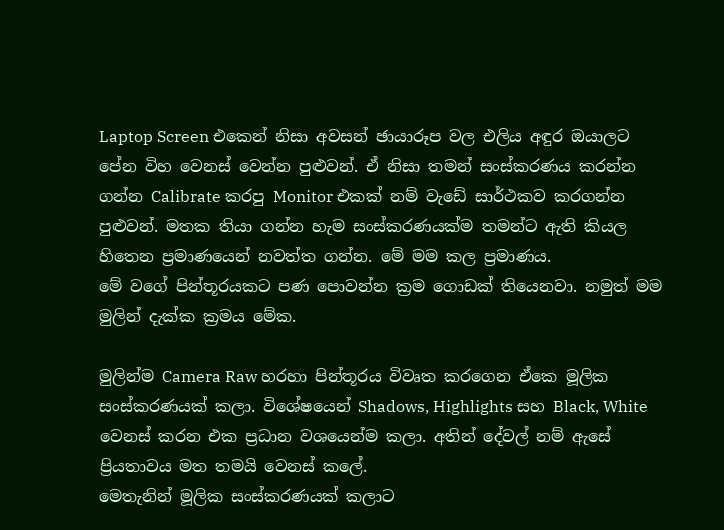Laptop Screen එකෙන් නිසා අවසන් ඡායාරූප වල එලිය අඳුර ඔයාලට පේන විහ වෙනස් වෙන්න පුළුවන්. ඒ නිසා තමන් සංස්කරණය කරන්න ගන්න Calibrate කරපු Monitor එකක් නම් වැඩේ සාර්ථකව කරගන්න පුළුවන්. මතක තියා ගන්න හැම සංස්කරණයක්ම තමන්ට ඇති කියල හිතෙන ප්‍රමාණයෙන් නවත්ත ගන්න. මේ මම කල ප්‍රමාණය.
මේ වගේ පින්තූරයකට පණ පොවන්න ක්‍රම ගොඩක් තියෙනවා. නමුත් ‍මම මුලින් දැක්ක ක්‍රමය මේක.

මුලින්ම Camera Raw හරහා පින්තූරය විවෘත කරගෙන ඒකෙ මූලික සංස්කරණයක් කලා. විශේෂයෙන් Shadows, Highlights සහ Black, White වෙනස් කරන එක ප්‍රධාන වශයෙන්ම කලා. අතින් දේවල් නම් ඇසේ ප්‍රියතාවය මත තමයි වෙනස් කලේ.
මෙතැනින් මූලික සංස්කරණයක් කලාට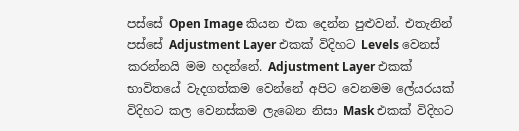පස්සේ Open Image කියන එක දෙන්න පුළුවන්. එතැනින් පස්සේ Adjustment Layer එකක් විදිහට Levels වෙනස් කරන්නයි මම හදන්නේ. Adjustment Layer එකක් භාවිතයේ වැදගත්කම වෙන්නේ අපිට වෙනමම ලේයරයක් විදිහට කල වෙනස්කම ලැබෙන නිසා Mask එකක් විදිහට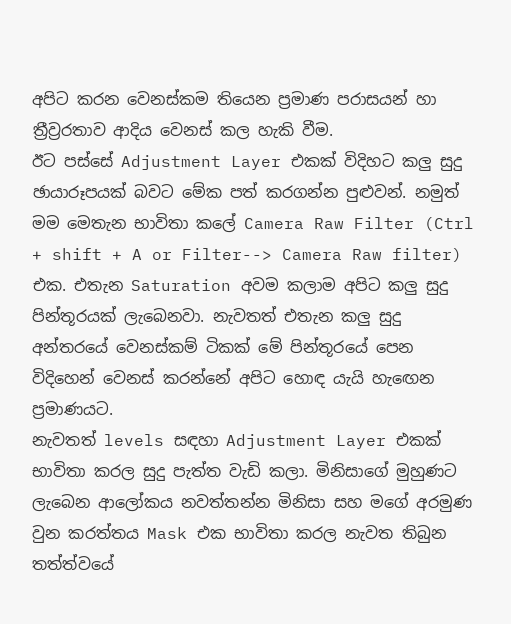අපිට කරන වෙනස්කම තියෙන ප්‍රමාණ පරාසයන් හා ත්‍රීව්‍රරතාව ආදිය වෙනස් කල හැකි වීම.
ඊට පස්සේ Adjustment Layer එකක් විදිහට කලු සුදු ඡායාරූපයක් බවට මේක පත් කරගන්න පුළුවන්. නමුත් මම මෙතැන භාවිතා ‍කලේ Camera Raw Filter (Ctrl + shift + A or Filter--> Camera Raw filter) එක. එතැන Saturation අවම කලාම අපිට කලු සුදු පින්තූරයක් ලැබෙනවා. නැවතත් එතැන කලු සුදු අන්තරයේ වෙනස්කම් ටිකක් මේ පින්තූර‍යේ පෙන විදිහෙන් වෙනස් කරන්නේ අපිට හොඳ යැයි හැ‍ඟෙන ප්‍රමාණයට.
නැවතත් levels සඳහා Adjustment Layer එකක් භාවිතා කරල සුදු පැත්ත වැඩි කලා. මිනිසාගේ මුහුණට ලැබෙන ආලෝකය නවත්තන්න මිනිසා සහ මගේ අරමුණ වුන කරත්තය Mask එක භාවිතා කරල නැවත තිබුන තත්ත්වයේ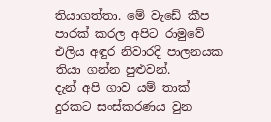තියාගත්තා. මේ වැඩේ කීප පාරක් කරල අපිට රාමුවේ එලිය අඳුර නිවාරදි පාලනයක තියා ගන්න පුළුවන්.
දැන් අපි ගාව යම් තාක් දුරකට සංස්කරණය වුන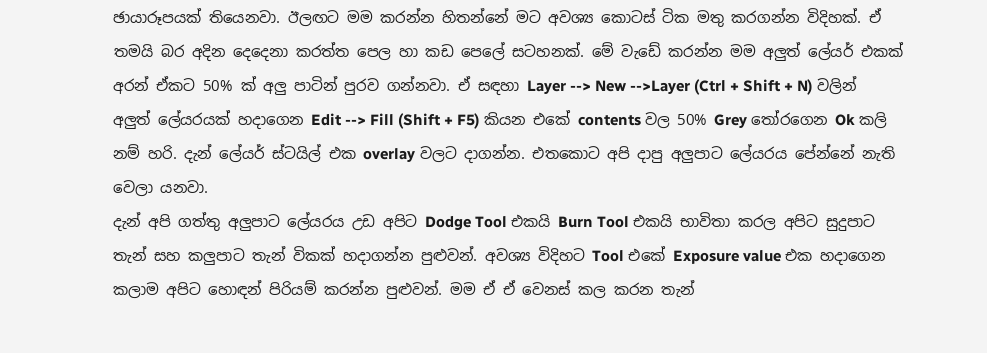ඡායාරූපයක් තියෙනවා. ඊලඟට මම කරන්න හිතන්නේ මට අවශ්‍ය කොටස් ටික මතු කරගන්න විදිහක්. ඒ තමයි බර අදින දෙදෙනා කරත්ත පෙල හා කඩ පෙලේ සටහනක්. මේ වැඩේ කරන්න මම අලුත් ලේයර් එකක් අරන් ඒකට 50% ක් අලු පාටින් පුරව ගන්නවා. ඒ සඳහා Layer --> New -->Layer (Ctrl + Shift + N) වලින් අලුත් ලේයරයක් හදාගෙන Edit --> Fill (Shift + F5) කියන එකේ contents වල 50% Grey තෝරගෙන Ok කලි නම් හරි. දැන් ලේයර් ස්ටයිල් එක overlay වලට දාගන්න. එත‍කොට අපි දාපු අලුපාට ලේයරය පේන්නේ නැති වෙලා යනවා.
දැන් අපි ගත්තු අලුපාට ලේයරය උඩ අපිට Dodge Tool එකයි Burn Tool එකයි භාවිතා කරල අපිට සුදුපාට තැන් සහ කලුපාට තැන් විකක් හදාගන්න පුළුවන්. අවශ්‍ය විදිහට Tool එකේ Exposure value එක හදාගෙන කලාම අපිට හොඳන් පිරියම් කරන්න පුළුවන්. මම ඒ ඒ වෙනස් කල කරන තැන්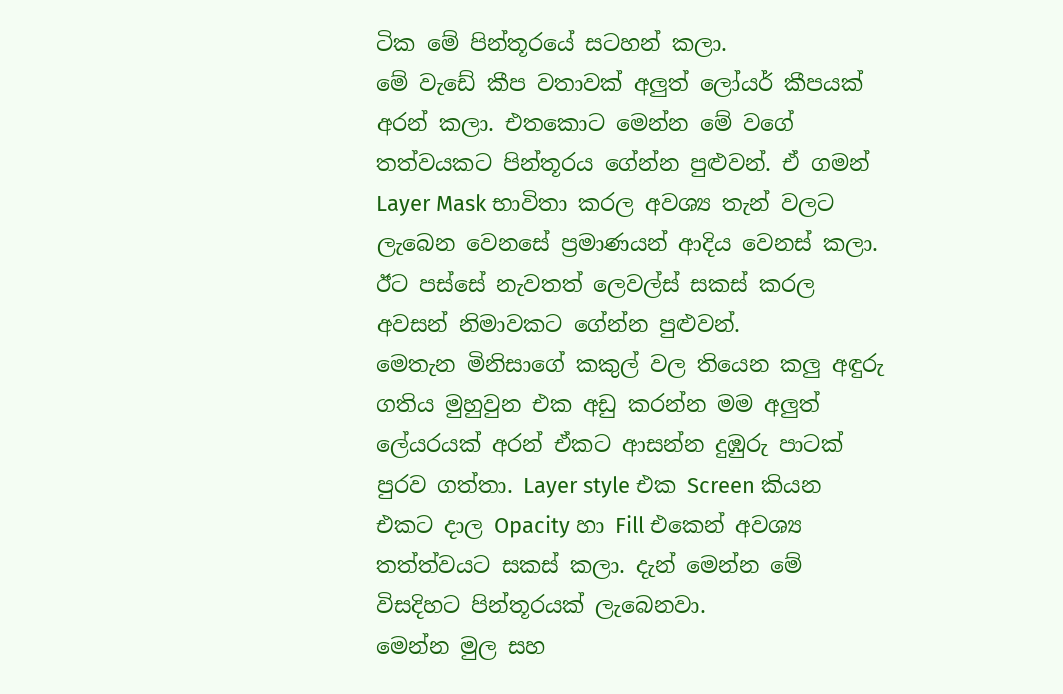ටික මේ පින්තූරයේ සටහන් කලා.
මේ වැඩේ කීප වතාවක් අලුත් ලෝයර් කීපයක් අරන් කලා. එතකොට මෙන්න මේ වගේ තත්වයකට පින්තූරය ගේන්න පුළුවන්. ඒ ගමන් Layer Mask භාවිතා කරල අවශ්‍ය තැන් වලට ලැබෙන වෙනසේ ප්‍රමාණයන් ආදිය වෙනස් කලා.
ඊට පස්සේ නැවතත් ලෙවල්ස් සකස් කරල අවසන් නිමාවකට ගේන්න පුළුවන්.
මෙතැන මිනිසාගේ කකුල් වල තියෙන කලු අඳුරු ගතිය මුහුවුන එක අඩු කරන්න මම අලුත් ලේයරයක් අරන් ඒකට ආසන්න දුඹුරු පාටක් පුරව ගත්තා. Layer style එක Screen කියන එකට දාල Opacity හා Fill එකෙන් අවශ්‍ය තත්ත්වයට සකස් කලා. දැන් මෙන්න මේ විසදිහට පින්තූරයක් ලැබෙනවා.
මෙන්න මුල සහ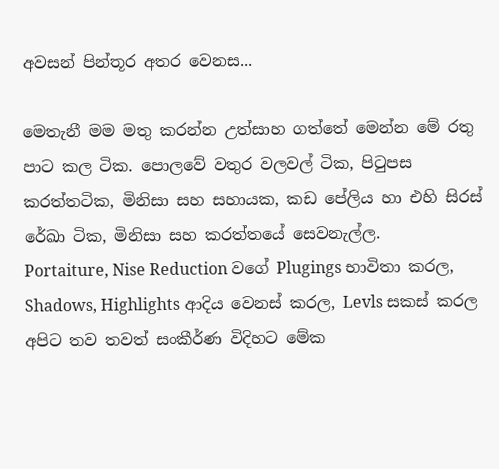අවසන් පින්තූර අතර වෙනස...

මෙතැනී මම මතු කරන්න උත්සාහ ගත්තේ මෙන්න මේ රතු පාට කල ටික. පොලවේ වතුර වලවල් ටික, පිටුපස කරත්තටික, මිනිසා සහ සහායක, කඩ පේලිය හා එහි සිරස් රේඛා ටික, මිනිසා සහ කරත්තයේ සෙවනැල්ල.
Portaiture, Nise Reduction වගේ Plugings භාවිතා කරල, Shadows, Highlights ආදිය වෙනස් කරල, Levls සකස් කරල අපිට තව තවත් සංකීර්ණ විදිහට මේක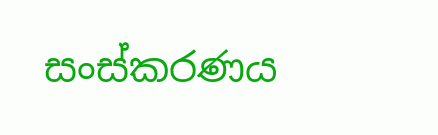සංස්කරණය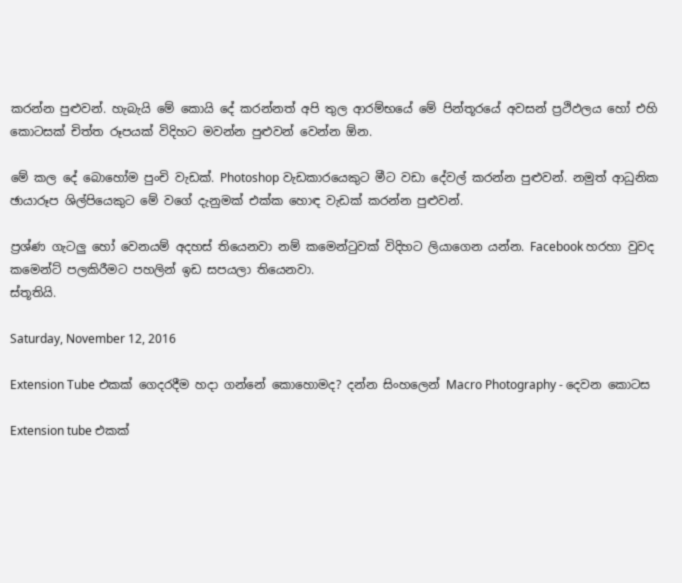කරන්න පුළුවන්. හැබැයි මේ කොයි දේ කරන්නත් අපි තුල ආරම්භයේ මේ පින්තූරයේ අවසන් ප්‍රථිඵලය හෝ එහි කොටසක් චිත්ත රූපයක් විදිහට මවන්න පුළුවන් වෙන්න ඕන.

මේ කල දේ බොහෝම පුංචි වැඩක්. Photoshop වැඩකාරයෙකුට මීට වඩා දේවල් කරන්න පුළුවන්. නමුත් ආධුනික ඡායාරූප ශිල්පියෙකුට මේ වගේ දැනුමක් එක්ක හොඳ වැඩක් කරන්න පුළුවන්.

ප්‍රශ්ණ ගැටලු හෝ වෙනයම් අදහස් තියෙනවා නම් කමෙන්ටුවක් විදිහට ලියාගෙන යන්න. Facebook හරහා වුවද කමෙන්ට් පලකිරීමට පහලින් ඉඩ සපයලා තියෙනවා.
ස්තූතියි.

Saturday, November 12, 2016

Extension Tube එකක් ගෙදරදීම හදා ගන්නේ කොහොමද? දන්න සිංහලෙන් Macro Photography - දෙවන කොටස

Extension tube එකක්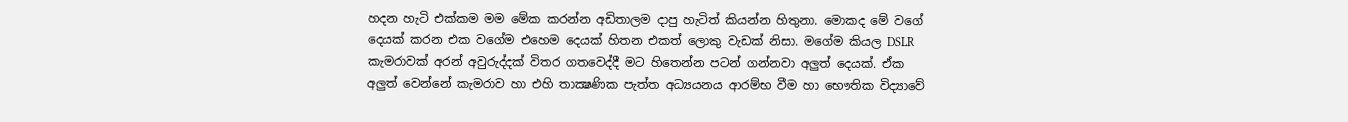හදන හැටි එක්කම මම මේක කරන්න අඩිතාලම දාපු හැටිත් කියන්න හිතුනා. මොකද මේ වගේ දෙයක් කරන එක වගේම එහෙම දෙයක් හිතන එකත් ලොකු වැඩක් නිසා. මගේම කියල DSLR කැමරාවක් අරන් අවුරුද්දක් විතර ගතවෙද්දී මට හිතෙන්න පටන් ගන්නවා අලුත් දෙයක්. ඒක අලුත් වෙන්නේ කැමරාව හා එහි තාක්‍ෂණික පැත්ත අධ්‍යයනය ආරම්භ වීම හා භෞතික විද්‍යාවේ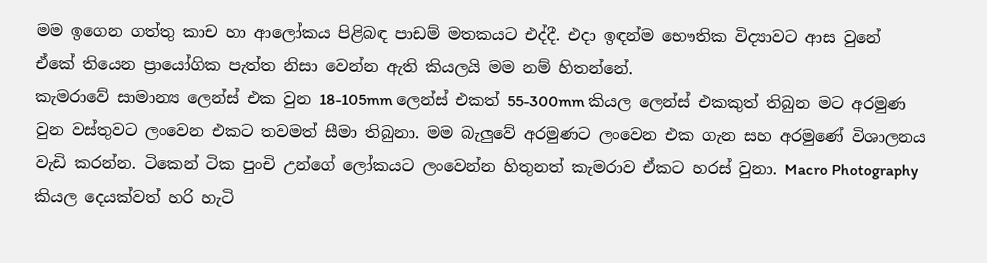මම ඉගෙන ගත්තු කාච හා ආලෝකය පිළිබඳ පාඩම් මතකයට එද්දී. එදා ඉඳන්ම භෞතික විද්‍යාවට ආස වුනේ ඒකේ තියෙන ප්‍රායෝගික පැත්ත නිසා වෙන්න ඇති කියලයි මම නම් හිතන්නේ.
කැමරාවේ සාමාන්‍ය ලෙන්ස් එක වුන 18-105mm ලෙන්ස් එකත් 55-300mm කියල ලෙන්ස් එකකුත් තිබුන මට අරමුණ වුන වස්තුවට ලංවෙන එකට තවමත් සීමා තිබුනා. මම බැලුවේ අරමුණට ලංවෙන එක ගැන සහ අරමුණේ විශාලනය වැඩි කරන්න. ටිකෙන් ටික පුංචි උන්ගේ ලෝකයට ලංවෙන්න හිතුනත් කැමරාව ඒකට හරස් වුනා. Macro Photography කියල දෙයක්වත් හරි හැටි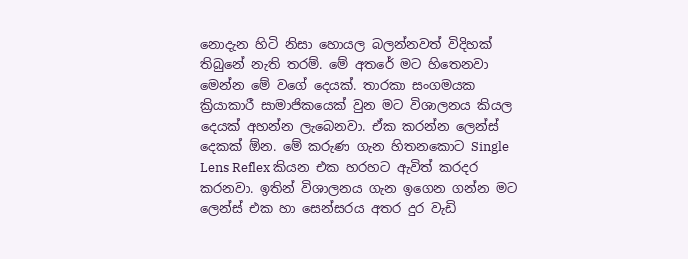නොදැන හිටි නිසා හොයල බලන්නවත් විදිහක් තිබුනේ නැති තරම්. මේ අතරේ මට හිතෙනවා මෙන්න මේ වගේ දෙයක්. තාරකා සංගමයක ක්‍රියාකාරී සාමාජිකයෙක් වුන මට විශාලනය කියල දෙයක් අහන්න ලැබෙනවා. ඒක කරන්න ලෙන්ස් දෙකක් ඕන. මේ කරුණ ගැන හිතනකොට Single Lens Reflex කියන එක හරහට ඇවිත් කරදර කරනවා. ඉතින් විශාලනය ගැන ඉගෙන ගන්න මට ලෙන්ස් එක හා සෙන්සරය අතර දුර වැඩි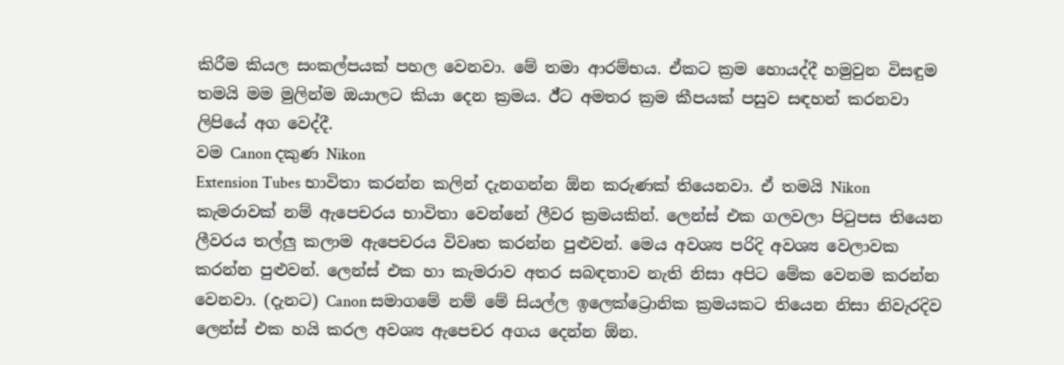කිරීම කියල සංකල්පයක් පහල වෙනවා. මේ තමා ආරම්භය. ඒකට ක්‍රම හොයද්දී හමුවුන විසඳුම තමයි මම මුලින්ම ඔයාලට කියා දෙන ක්‍රමය. ඊ්ට අමතර ක්‍රම කීපයක් පසුව සඳහන් කරනවා ලිපියේ අග වෙද්දී.
වම Canon දකුණ Nikon
Extension Tubes භාවිතා කරන්න කලින් දැනගන්න ඕන කරුණක් තියෙනවා. ඒ තමයි Nikon කැමරාවක් නම් ඇපෙචරය භාවිතා වෙන්නේ ලීවර ක්‍රමයකින්. ලෙන්ස් එක ගලවලා පිටුපස තියෙන ලීවරය තල්ලු කලාම ඇපෙචරය විවෘත කරන්න පුළුවන්. මෙය අවශ්‍ය පරිදි අවශ්‍ය වෙලාවක කරන්න පුළුවන්. ලෙන්ස් එක හා කැමරාව අතර සබඳතාව නැති නිසා අපිට මේක වෙනම කරන්න වෙනවා. (දැනට) Canon සමාගමේ නම් මේ සියල්ල ඉලෙක්ට්‍රොනික ක්‍රමයකට තියෙන නිසා නිවැරදිව ලෙන්ස් එක හයි කරල අවශ්‍ය ඇපෙචර අගය දෙන්න ඕන.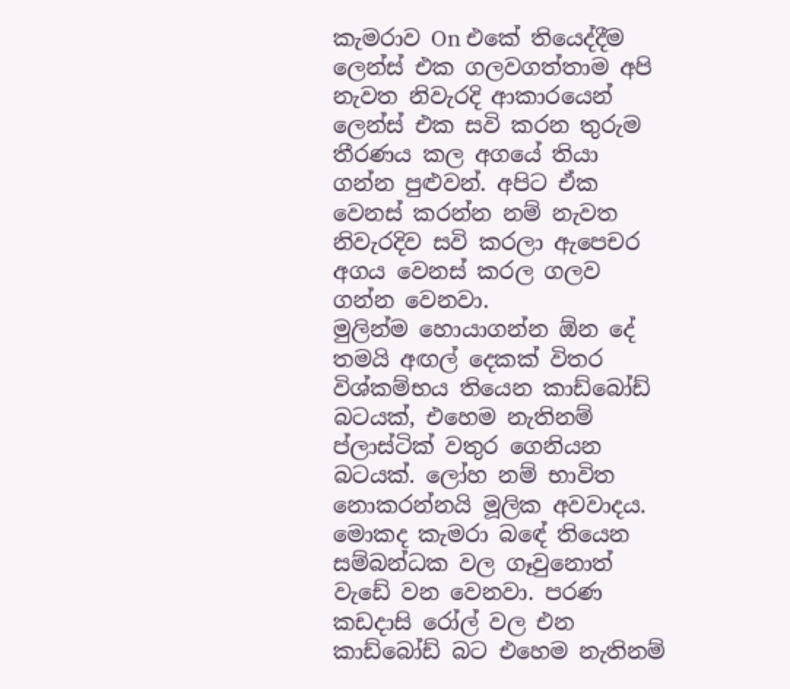කැමරාව On එකේ තියෙද්දීම ලෙන්ස් එක ගලවගත්තාම අපි නැවත නිවැරදි ආකාරයෙන් ලෙන්ස් එක සවි කරන තුරුම තීරණය කල අගයේ තියා ගන්න පුළුවන්. අපිට ඒක වෙනස් කරන්න නම් නැවත නිවැරදිව සවි කරලා ඇපෙචර අගය වෙනස් කරල ගලව ගන්න වෙනවා.
මුලින්ම හොයාගන්න ඕන ‍දේ තමයි අඟල් දෙකක් විතර විශ්කම්භය තියෙන කාඩ්බෝඩ් බටයක්, එහෙම නැතිනම් ප්ලාස්ටික් වතුර ගෙනියන බටයක්. ලෝහ නම් භාවිත නොකරන්නයි මූලික අවවාදය. මොකද කැමරා බ‍‍ඳේ තියෙන සම්බන්ධක වල ගෑවුනොත් වැඩේ වන වෙනවා. පරණ කඩදාසි රෝල් වල එන කාඩ්බෝඩ් බට එහෙම නැතිනම්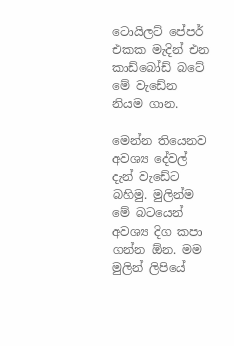ටොයිලට් පේපර් එකක මැදින් එන කාඩ්බෝඩ් බටේ මේ වැඩේන නියම ගාන.

මෙන්න තියෙනව අවශ්‍ය දේවල් දැන් වැඩේට බහිමු. මුලින්ම මේ බටයෙන් අවශ්‍ය දිග කපා ගන්න ඕන. මම මුලින් ලිපියේ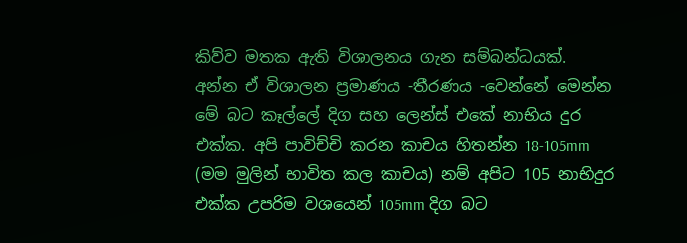කිව්ව මතක ඇති විශාලනය ගැන සම්බන්ධයක්. අන්න ඒ විශාලන ප්‍රමාණය -තීරණය -වෙන්නේ මෙන්න මේ බට කෑල්ලේ දිග සහ ලෙන්ස් එකේ නාභිය දුර එක්ක. අපි පාවිච්චි කරන කාචය හිතන්න 18-105mm (මම මුලින් භාවිත කල කාචය) නම් අපිට 105 නාභිදුර එක්ක උපරිම වශයෙන් 105mm දිග බට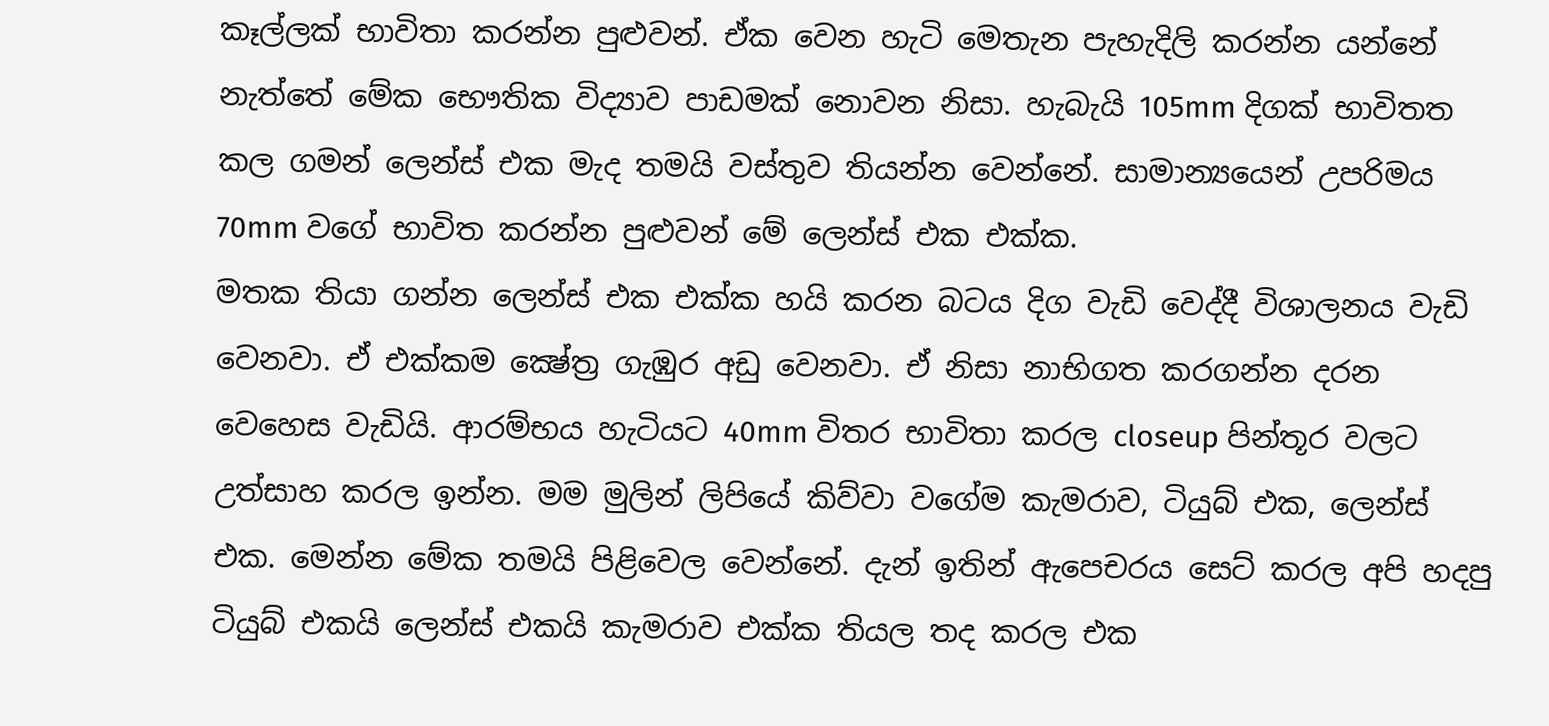කෑල්ලක් භාවිතා කරන්න පුළුවන්. ඒක වෙන හැටි මෙතැන පැහැදිලි කරන්න යන්නේ නැත්තේ මේක භෞතික විද්‍යාව පාඩමක් නොවන නිසා. හැබැයි 105mm දිගක් භාවිතත කල ගමන් ලෙන්ස් එක මැද තමයි වස්තුව තියන්න වෙන්නේ. සාමාන්‍යයෙන් උපරිමය 70mm වගේ භාවිත කරන්න පුළුවන් මේ ලෙන්ස් එක එක්ක.
මතක තියා ගන්න ලෙන්ස් එක එක්ක හයි කරන බටය දිග වැඩි වෙද්දී විශාලනය වැඩි වෙනවා. ඒ එක්කම ක්‍ෂේත්‍ර ගැඹුර අඩු වෙනවා. ඒ නිසා නාභිගත කරගන්න දරන වෙහෙස වැඩියි. ආරම්භය හැටියට 40mm විතර භාවිතා කරල closeup පින්තූර වලට උත්සාහ කරල ඉන්න. මම මුලින් ලිපියේ කිව්වා වගේම කැමරාව, ටියුබ් එක, ලෙන්ස් එක. මෙන්න මේක තමයි පිළිවෙල වෙන්නේ. දැන් ඉතින් ඇපෙචරය සෙට් කරල අපි හදපු ටියුබ් එකයි ලෙන්ස් එකයි කැමරාව එක්ක තියල තද කරල එක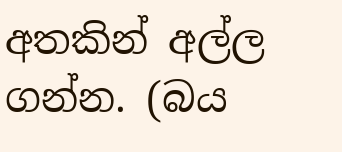අතකින් අල්ල ගන්න. (බය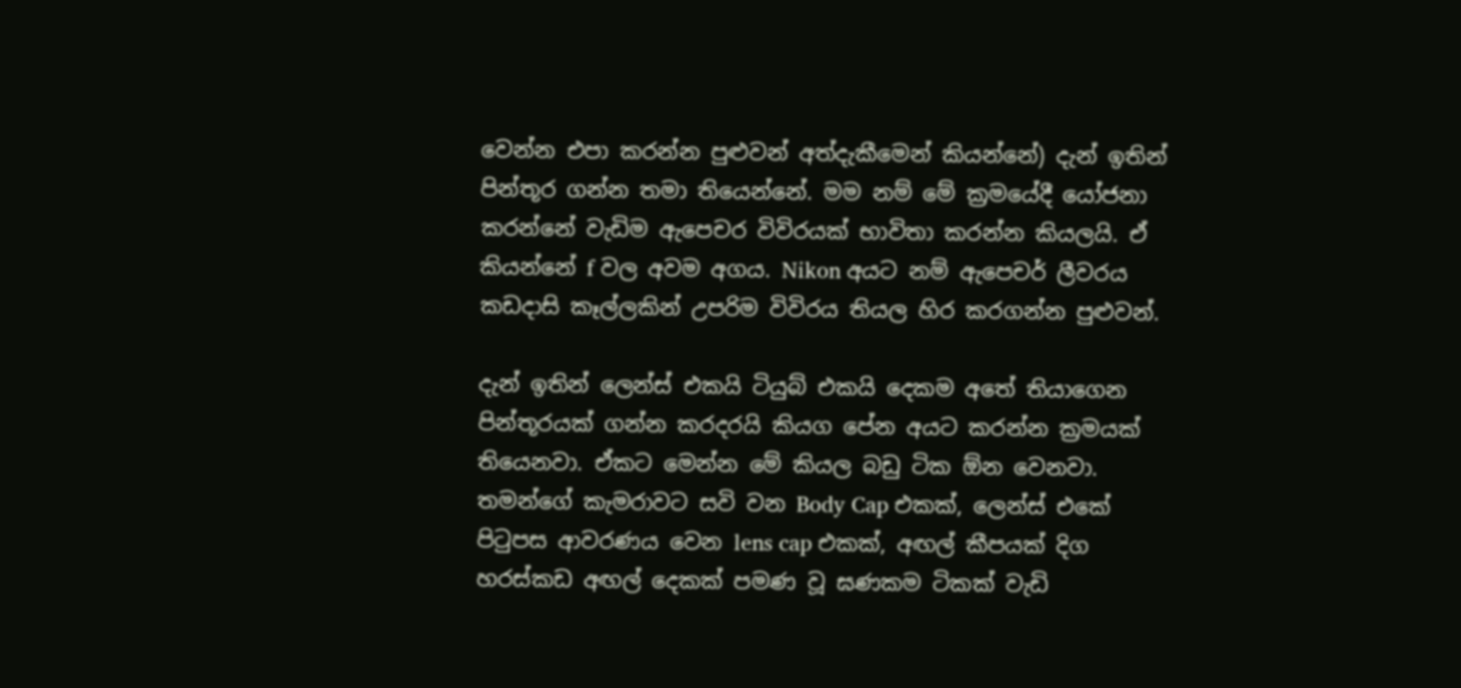වෙන්න එපා කරන්න පුළුවන් අත්දැකීමෙන් කියන්නේ) දැන් ඉතින් පින්තූර ගන්න තමා තියෙන්නේ. මම නම් මේ ක්‍රමයේදී යෝජනා කරන්නේ වැඩිම ඇපෙචර විවිරයක් භාවිතා කරන්න කියලයි. ඒ කියන්නේ f වල අවම අගය. Nikon අයට නම් ඇපෙචර් ලීවරය කඩදාසි කෑල්ලකින් උපරිම විවිරය තියල හිර කරගන්න පුළුවන්.

දැන් ඉතින් ලෙන්ස් එකයි ටියුබ් එකයි දෙකම අතේ තියාගෙන පින්තූරයක් ගන්න කරදරයි කියග පේන අයට කරන්න ක්‍රමයක් තියෙනවා. ඒකට මෙන්න මේ කියල බඩු ටික ඕන වෙනවා. තමන්ගේ කැමරාවට සවි වන Body Cap එකක්, ලෙන්ස් එකේ පිටුපස ආවරණය වෙන ‍lens cap එකක්, අඟල් කීපයක් දිග හරස්කඩ අඟල් දෙකක් පමණ වූ ඝණකම ටිකක් වැඩි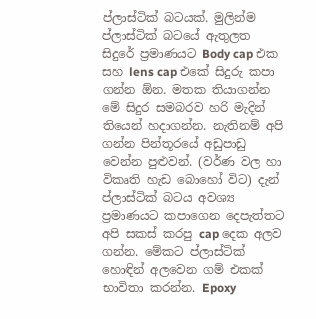ප්ලාස්ටික් බටයක්. මුලින්ම ප්ලාස්ටික් බටයේ ඇතුලත සිදුරේ ප්‍රමාණයට Body cap එක සහ lens cap එකේ සිදුරු කපා ගන්න ඕන. මතක තියාගන්න මේ සිදුර සමබරව හරි මැදින් තියෙන් හදාගන්න. නැතිනම් අපි ගන්න පින්තූරයේ අඩුපාඩු වෙන්න පුළුවන්. (වර්ණ වල හා විකෘති හැඩ බොහෝ විට) දැන් ප්ලාස්ටික් බටය අවශ්‍ය ප්‍රමාණයට කපාගෙන දෙපැත්තට අපි සකස් කරපු cap දෙක අලව ගන්න. මේකට ප්ලාස්ටික් හොඳින් අලවෙන ගම් එකක් භාවිතා කරන්න. Epoxy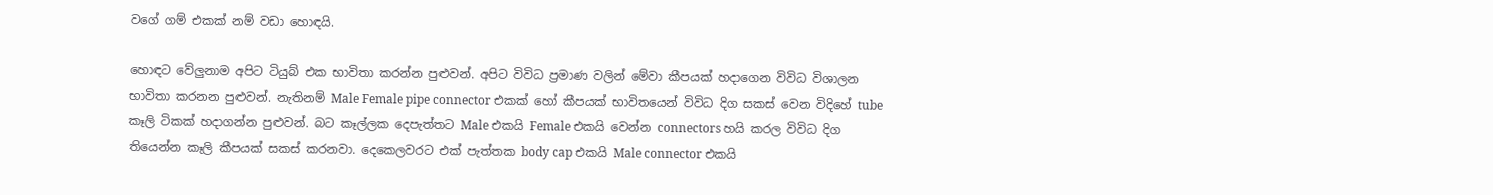වගේ ගම් එකක් නම් වඩා හොඳයි.

හොඳට වේලුනාම අපිට ටියුබ් එක භාවිතා කරන්න පුළුවන්. අපිට විවිධ ප්‍රමාණ වලින් මේවා කීපයක් හදාගෙන විවිධ විශාලන භාවිතා කරනන පුළුවන්. නැතිනම් Male Female pipe connector එකක් හෝ කීපයක් භාවිතයෙන් විවිධ දිග සකස් වෙන විදිහේ tube කෑලි ටිකක් හදාගන්න පුළුවන්. බට කෑල්ලක දෙපැත්තට Male එකයි Female එකයි වෙන්න connectors හයි කරල විවිධ දිග තියෙන්න කෑලි කීපයක් සකස් කරනවා. දෙකෙලවරට එක් පැත්තක body cap එකයි Male connector එකයි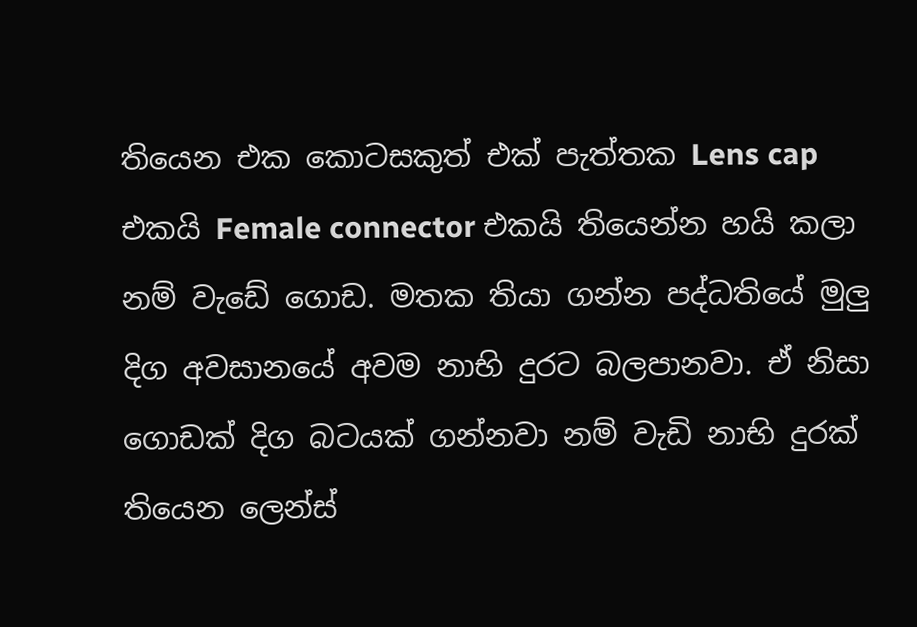තියෙන එක කෙ‍ාටසකුත් එක් පැත්තක Lens cap එකයි Female connector එකයි තියෙන්න හයි කලා නම් වැඩේ ගොඩ. මතක තියා ගන්න පද්ධතියේ මුලු දිග අවසානයේ අවම නාභි දුරට බලපානවා. ඒ නිසා ගොඩක් දිග බටයක් ගන්නවා නම් වැඩි නාභි දුරක් තියෙන ලෙන්ස්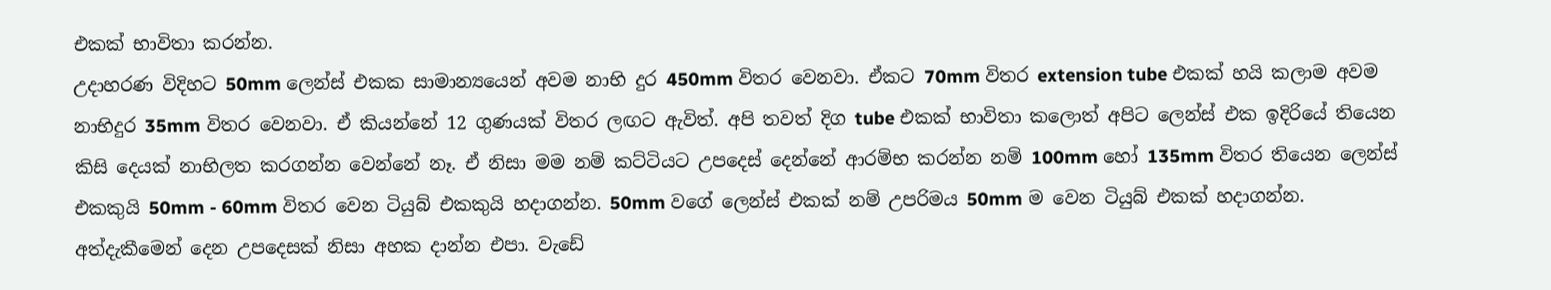එකක් භාවිතා කරන්න.
උදාහරණ විදිහට 50mm ලෙන්ස් එකක සාමාන්‍යයෙන් අවම නාභි දුර 450mm විතර වෙනවා. ඒකට 70mm විතර extension tube එකක් හයි කලාම අවම නාභිදුර 35mm විතර වෙනවා. ඒ කියන්නේ 12 ගුණයක් විතර ලඟට ඇවිත්. අපි තවත් දිග tube එකක් භාවිතා කලොත් අපිට ලෙන්ස් එක ඉදිරියේ තියෙන කිසි දෙයක් නාභිලත කරගන්න වෙන්නේ නෑ. ඒ නිසා මම නම් කට්ටියට උපදෙස් දෙන්නේ ආරම්භ කරන්න නම් 100mm හෝ 135mm විතර තියෙන ලෙන්ස් එකකුයි 50mm - 60mm විතර වෙන ටියුබ් එකකුයි හදාගන්න. 50mm වගේ ලෙන්ස් එකක් නම් උපරිමය 50mm ම වෙන ටියුබ් එකක් හදාගන්න. අත්දැකීමෙන් දෙන උපදෙසක් නිසා අහක දාන්න එපා. වැඩේ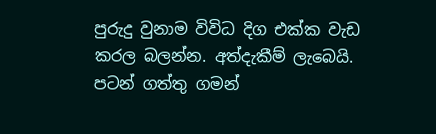පුරුදු වුනාම විවිධ දිග එක්ක වැඩ කරල බලන්න. අත්දැකීම් ලැබෙයි. පටන් ගත්තු ගමන්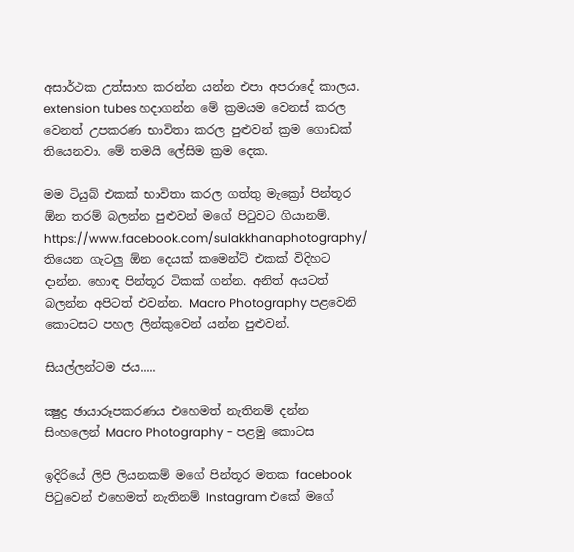අසාර්ථක උත්සාහ කරන්න යන්න එපා අපරාදේ කාලය.
extension tubes හදාගන්න මේ ක්‍රමයම වෙනස් කරල වෙනත් උපකරණ භාවිතා කරල පුළුවන් ක්‍රම ගොඩක් තියෙනවා. මේ තමයි ලේසිම ක්‍රම දෙක.

මම ටියුබ් එකක් භාවිතා කරල ගත්තු මැක්‍රෝ පින්තූර ඕන තරම් බලන්න පුළුවන් මගේ පිටුවට ගියානම්.
https://www.facebook.com/sulakkhanaphotography/
තියෙන ගැටලු ඕන දෙයක් කමෙන්ට් එකක් විදිහට දාන්න. හොඳ පින්තූර ටිකක් ගන්න. අනිත් අයටත් බලන්න අපිටත් එවන්න. Macro Photography පළවෙනි කොටසට පහල ලින්කුවෙන් යන්න පුළුවන්.

සියල්ලන්ටම ජය.....

ක්‍ෂුද්‍ර ඡායාරූපකරණය එහෙමත් නැතිනම් දන්න සිංහලෙන් Macro Photography - පළමු කොටස

ඉදිරියේ ලිපි ලියනකම් මගේ පින්තූර මතක facebook පිටුවෙන් එහෙමත් නැතිනම් Instagram එකේ මගේ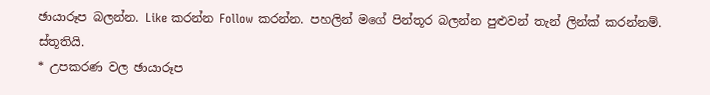ඡායාරූප බලන්න. Like කරන්න Follow කරන්න. පහලින් මගේ පින්තූර බලන්න පුළුවන් තැන් ලින්ක් කරන්නම්. ස්තූතියි.
* උපකරණ වල ඡායාරූප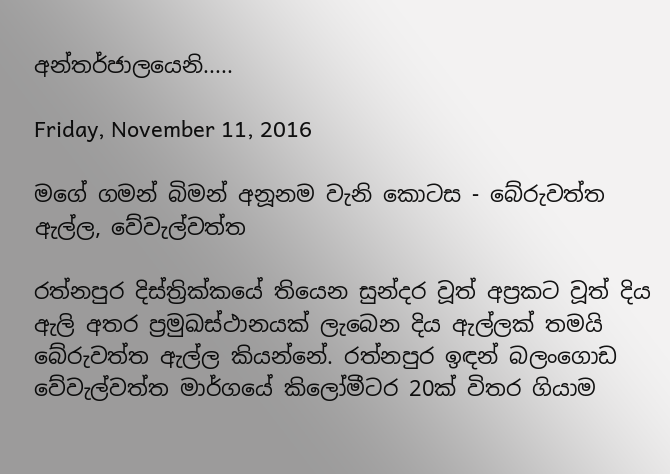අන්තර්ජාලයෙනි.....

Friday, November 11, 2016

මගේ ගමන් බිමන් අනූනම වැනි කොටස - බේරුවත්ත ඇල්ල, වේවැල්වත්ත

රත්නපුර දිස්ත්‍රික්කයේ තියෙන සුන්දර වූත් අප්‍රකට වූත් දිය ඇලි අතර ප්‍රමුඛස්ථානයක් ලැබෙන දිය ඇල්ලක් තමයි බේරුවත්ත ඇල්ල කියන්නේ. රත්නපුර ඉඳන් බලංගොඩ වේවැල්වත්ත මාර්ගයේ කිලෝමීටර 20ක් විතර ගියාම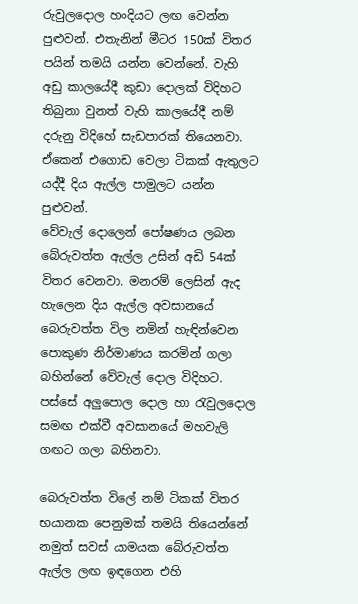රුවුලදොල හංදියට ලඟ වෙන්න පුළුවන්. එතැනින් මීටර 150ක් විතර පයින් තමයි යන්න වෙන්නේ. වැහි අඩු කාලයේදී කුඩා දොලක් විදිහට තිබුනා වුනත් වැහි කාලයේදී නම් දරුනු විදිහේ සැඩපාරක් තියෙනවා. ඒකෙන් එගොඩ වෙලා ටිකක් ඇතුලට යද්දී දිය ඇල්ල පාමුලට යන්න පුළුවන්.
වේවැල් දොලෙන් පෝෂණය ලබන බේරුවත්ත ඇල්ල උසින් අඩි 54ක් විතර වෙනවා. මනරම් ලෙසින් ඇද හැලෙන දිය ඇල්ල අවසානයේ බෙරුවත්ත විල නමින් හැඳින්වෙන පොකුණ නිර්මාණය කරමින් ගලා බහින්නේ වේවැල් දොල විදිහට. පස්සේ අලුපොල දොල හා රැවුලදොල සමඟ එක්වී අවසානයේ මහවැලි ගඟට ගලා බහිනවා.

බෙරුවත්ත විලේ නම් ටිකක් විතර භයානක පෙනුමක් තමයි තියෙන්නේ නමුත් සවස් යාමයක බේරුවත්ත ඇල්ල ලඟ ඉඳගෙන එහි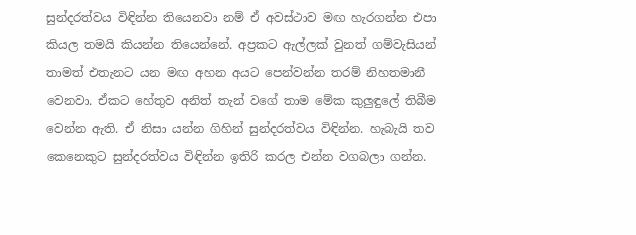සුන්දරත්වය විඳින්න තියෙනවා නම් ඒ අවස්ථාව මඟ හැරගන්න එපා කියල තමයි කියන්න තියෙන්නේ. අප්‍රකට ඇල්ලක් වුනත් ගම්වැසියන් තාමත් එතැනට යන මඟ අහන අයට පෙන්වන්න තරම් නිහතමානී වෙනවා. ඒකට හේතුව අනිත් තැන් වගේ තාම මේක කුලුඳුලේ තිබීම වෙන්න ඇති. ඒ නිසා යන්න ගිහින් සුන්දරත්වය විඳින්න. හැබැයි තව කෙනෙකුට සුන්දරත්වය විඳින්න ඉතිරි කරල එන්න වගබලා ගන්න.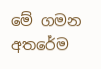මේ ගමන අතරේම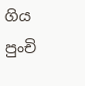ගිය පුංචි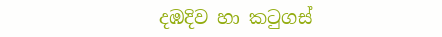දඹදිව හා කටුගස්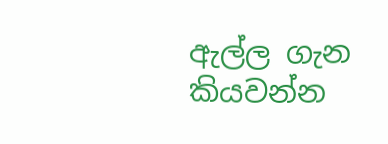ඇල්ල ගැන කියවන්න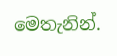මෙතැනින්.